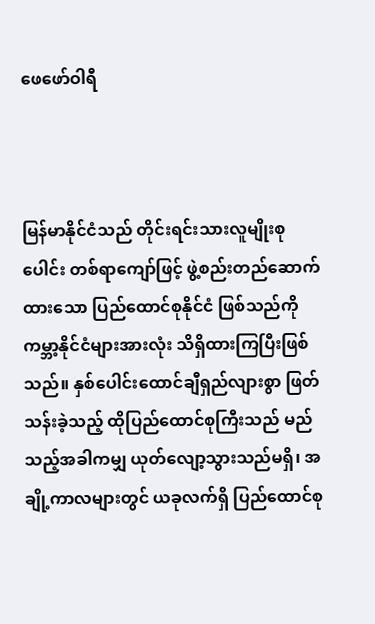ဖေဖော်ဝါရီ



မြန်မာနိုင်ငံသည် တိုင်းရင်းသားလူမျိုးစုပေါင်း တစ်ရာကျော်ဖြင့် ဖွဲ့စည်းတည်ဆောက်ထားသော ပြည်ထောင်စုနိုင်ငံ ဖြစ်သည်ကို ကမ္ဘာ့နိုင်ငံများအားလုံး သိရှိထားကြပြီးဖြစ်သည်။ နှစ်ပေါင်းထောင်ချီရှည်လျားစွာ ဖြတ်သန်းခဲ့သည့် ထိုပြည်ထောင်စုကြီးသည် မည်သည့်အခါကမျှ ယုတ်လျော့သွားသည်မရှိ၊ အချို့ကာလများတွင် ယခုလက်ရှိ ပြည်ထောင်စု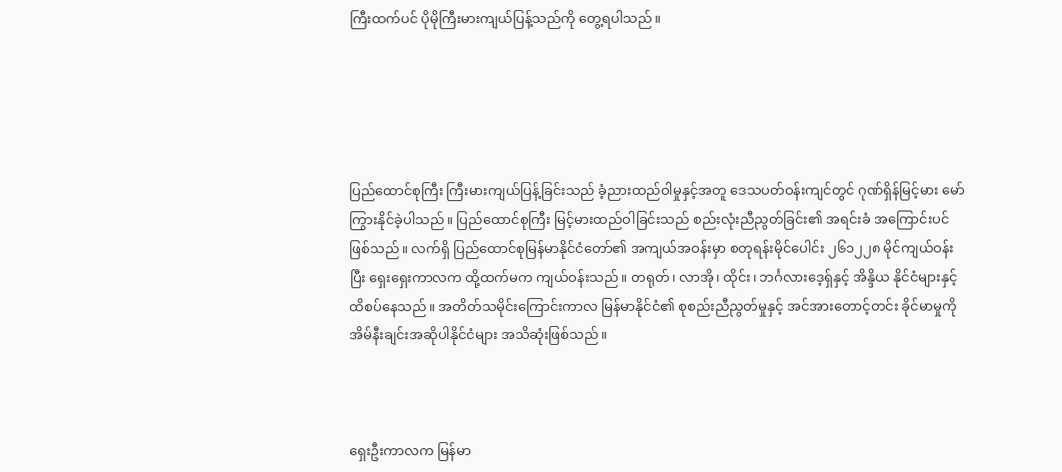ကြီးထက်ပင် ပိုမိုကြီးမားကျယ်ပြန့်သည်ကို တွေ့ရပါသည်။





ပြည်ထောင်စုကြီး ကြီးမားကျယ်ပြန့်ခြင်းသည် ခံ့ညားထည်ဝါမှုနှင့်အတူ ဒေသပတ်ဝန်းကျင်တွင် ဂုဏ်ရှိန်မြင့်မား မော်ကြွားနိုင်ခဲ့ပါသည်။ ပြည်ထောင်စုကြီး မြင့်မားထည်ဝါခြင်းသည် စည်းလုံးညီညွတ်ခြင်း၏ အရင်းခံ အကြောင်းပင်ဖြစ်သည်။ လက်ရှိ ပြည်ထောင်စုမြန်မာနိုင်ငံတော်၏ အကျယ်အဝန်းမှာ စတုရန်းမိုင်ပေါင်း ၂၆၁၂၂၈ မိုင်ကျယ်ဝန်းပြီး ရှေးရှေးကာလက ထို့ထက်မက ကျယ်ဝန်းသည်။ တရုတ်၊ လာအို၊ ထိုင်း၊ ဘင်္ဂလားဒေ့ရှ်နှင့် အိန္ဒိယ နိုင်ငံများနှင့် ထိစပ်နေသည်။ အတိတ်သမိုင်းကြောင်းကာလ မြန်မာနိုင်ငံ၏ စုစည်းညီညွတ်မှုနှင့် အင်အားတောင့်တင်း ခိုင်မာမှုကို အိမ်နီးချင်းအဆိုပါနိုင်ငံများ အသိဆုံးဖြစ်သည်။



ရှေးဦးကာလက မြန်မာ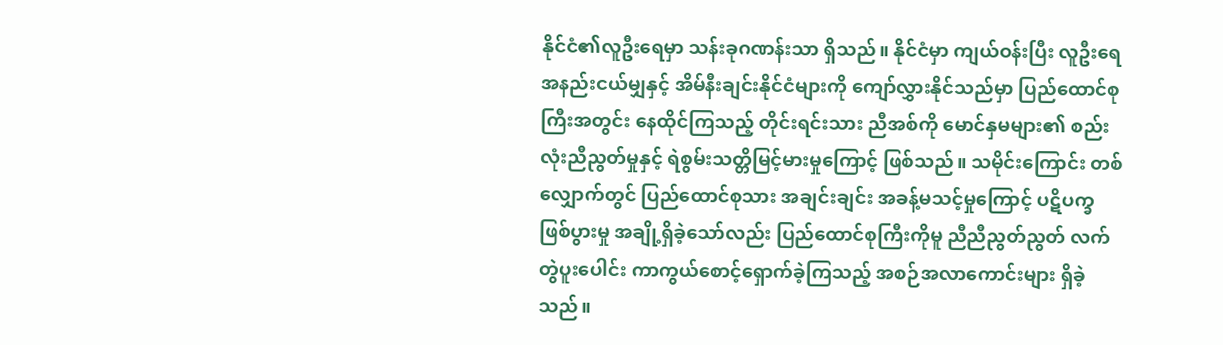နိုင်ငံ၏လူဦးရေမှာ သန်းခုဂဏန်းသာ ရှိသည်။ နိုင်ငံမှာ ကျယ်ဝန်းပြီး လူဦးရေအနည်းငယ်မျှနှင့် အိမ်နီးချင်းနိုင်ငံများကို ကျော်လွှားနိုင်သည်မှာ ပြည်ထောင်စုကြီးအတွင်း နေထိုင်ကြသည့် တိုင်းရင်းသား ညီအစ်ကို မောင်နှမများ၏ စည်းလုံးညီညွတ်မှုနှင့် ရဲစွမ်းသတ္တိမြင့်မားမှုကြောင့် ဖြစ်သည်။ သမိုင်းကြောင်း တစ်လျှောက်တွင် ပြည်ထောင်စုသား အချင်းချင်း အခန့်မသင့်မှုကြောင့် ပဋိပက္ခဖြစ်ပွားမှု အချို့ရှိခဲ့သော်လည်း ပြည်ထောင်စုကြီးကိုမူ ညီညီညွတ်ညွတ် လက်တွဲပူးပေါင်း ကာကွယ်စောင့်ရှောက်ခဲ့ကြသည့် အစဉ်အလာကောင်းများ ရှိခဲ့သည်။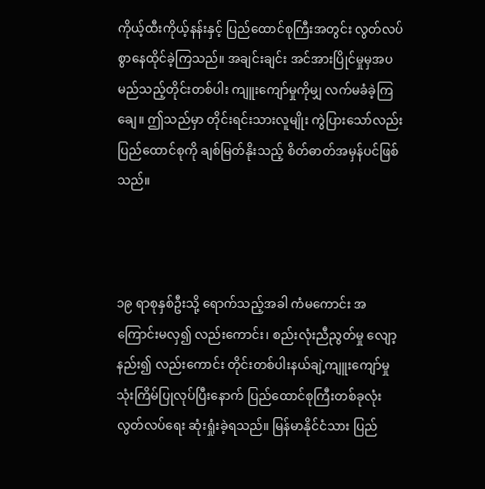ကိုယ့်ထီးကိုယ့်နန်းနှင့် ပြည်ထောင်စုကြီးအတွင်း လွတ်လပ်စွာနေထိုင်ခဲ့ကြသည်။ အချင်းချင်း အင်အားပြိုင်မှုမှအပ မည်သည့်တိုင်းတစ်ပါး ကျူးကျော်မှုကိုမျှ လက်မခံခဲ့ကြချေ။ ဤသည်မှာ တိုင်းရင်းသားလူမျိုး ကွဲပြားသော်လည်း ပြည်ထောင်စုကို ချစ်မြတ်နိုးသည့် စိတ်ဓာတ်အမှန်ပင်ဖြစ်သည်။



၁၉ ရာစုနှစ်ဦးသို့ ရောက်သည့်အခါ ကံမကောင်း အကြောင်းမလှ၍ လည်းကောင်း၊ စည်းလုံးညီညွတ်မှု လျော့နည်း၍ လည်းကောင်း တိုင်းတစ်ပါးနယ်ချဲ့ကျူးကျော်မှု သုံးကြိမ်ပြုလုပ်ပြီးနောက် ပြည်ထောင်စုကြီးတစ်ခုလုံး လွတ်လပ်ရေး ဆုံးရှုံးခဲ့ရသည်။ မြန်မာနိုင်ငံသား ပြည်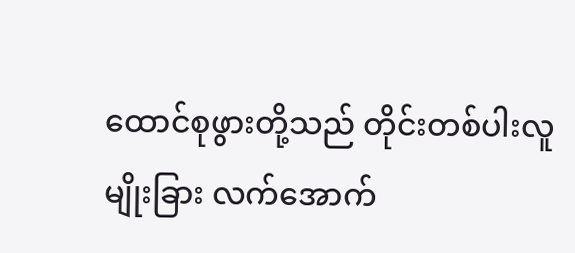ထောင်စုဖွားတို့သည် တိုင်းတစ်ပါးလူမျိုးခြား လက်အောက်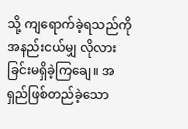သို့ ကျရောက်ခဲ့ရသည်ကို အနည်းငယ်မျှ လိုလားခြင်းမရှိခဲ့ကြချေ။ အရှည်ဖြစ်တည်ခဲ့သော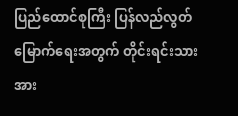ပြည်ထောင်စုကြီး ပြန်လည်လွတ်မြောက်ရေးအတွက် တိုင်းရင်းသားအား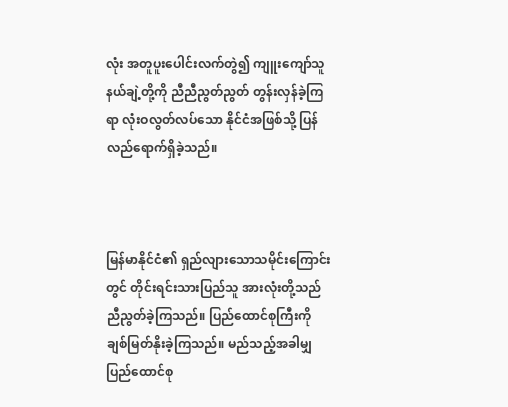လုံး အတူပူးပေါင်းလက်တွဲ၍ ကျူးကျော်သူနယ်ချဲ့တို့ကို ညီညီညွတ်ညွတ် တွန်းလှန်ခဲ့ကြရာ လုံးဝလွတ်လပ်သော နိုင်ငံအဖြစ်သို့ ပြန်လည်ရောက်ရှိခဲ့သည်။



မြန်မာနိုင်ငံ၏ ရှည်လျားသောသမိုင်းကြောင်းတွင် တိုင်းရင်းသားပြည်သူ အားလုံးတို့သည် ညီညွတ်ခဲ့ကြသည်။ ပြည်ထောင်စုကြီးကို ချစ်မြတ်နိုးခဲ့ကြသည်။ မည်သည့်အခါမျှ ပြည်ထောင်စု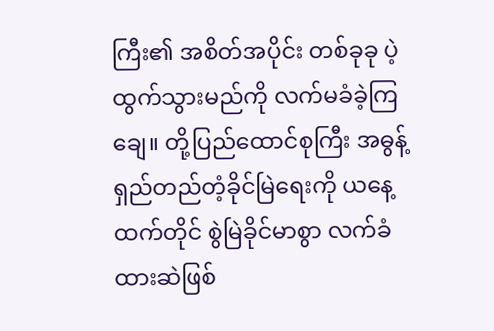ကြီး၏ အစိတ်အပိုင်း တစ်ခုခု ပဲ့ထွက်သွားမည်ကို လက်မခံခဲ့ကြချေ။ တို့ပြည်ထောင်စုကြီး အဓွန့်ရှည်တည်တံ့ခိုင်မြဲရေးကို ယနေ့ထက်တိုင် စွဲမြဲခိုင်မာစွာ လက်ခံထားဆဲဖြစ်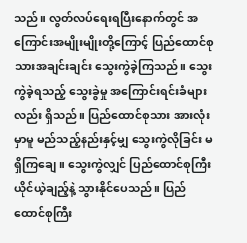သည်။ လွတ်လပ်ရေးရပြီးနောက်တွင် အကြောင်းအမျိုးမျိုးတို့ကြောင့် ပြည်ထောင်စုသားအချင်းချင်း သွေးကွဲခဲ့ကြသည်။ သွေးကွဲခဲ့ရသည့် သွေးခွဲမှု အကြောင်းရင်းခံများလည်း ရှိသည်။ ပြည်ထောင်စုသား အားလုံးမှာမူ မည်သည့်နည်းနှင့်မျှ သွေးကွဲလိုခြင်း မရှိကြချေ။ သွေးကွဲလျှင် ပြည်ထောင်စုကြီး ယိုင်ယဲ့ချည့်နဲ့ သွားနိုင်ပေသည်။ ပြည်ထောင်စုကြီး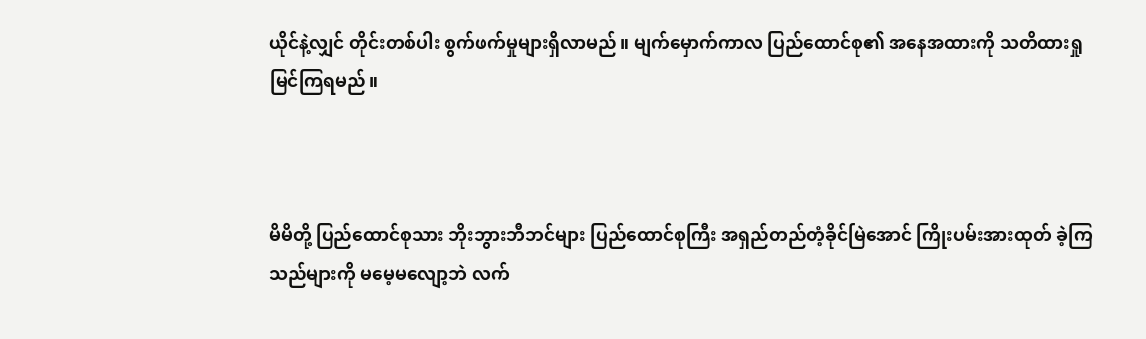ယိုင်နဲ့လျှင် တိုင်းတစ်ပါး စွက်ဖက်မှုများရှိလာမည်။ မျက်မှောက်ကာလ ပြည်ထောင်စု၏ အနေအထားကို သတိထားရှုမြင်ကြရမည်။



မိမိတို့ ပြည်ထောင်စုသား ဘိုးဘွားဘီဘင်များ ပြည်ထောင်စုကြီး အရှည်တည်တံ့ခိုင်မြဲအောင် ကြိုးပမ်းအားထုတ် ခဲ့ကြသည်များကို မမေ့မလျော့ဘဲ လက်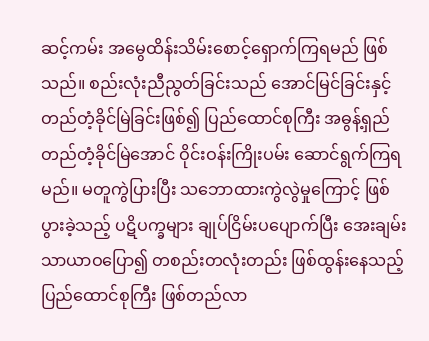ဆင့်ကမ်း အမွေထိန်းသိမ်းစောင့်ရှောက်ကြရမည် ဖြစ်သည်။ စည်းလုံးညီညွတ်ခြင်းသည် အောင်မြင်ခြင်းနှင့် တည်တံ့ခိုင်မြဲခြင်းဖြစ်၍ ပြည်ထောင်စုကြီး အဓွန့်ရှည်တည်တံ့ခိုင်မြဲအောင် ဝိုင်းဝန်းကြိုးပမ်း ဆောင်ရွက်ကြရမည်။ မတူကွဲပြားပြီး သဘောထားကွဲလွဲမှုကြောင့် ဖြစ်ပွားခဲ့သည့် ပဋိပက္ခများ ချုပ်ငြိမ်းပပျောက်ပြီး အေးချမ်းသာယာဝပြော၍ တစည်းတလုံးတည်း ဖြစ်ထွန်းနေသည့် ပြည်ထောင်စုကြီး ဖြစ်တည်လာ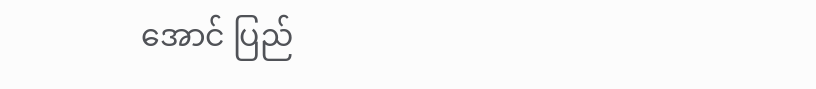အောင် ပြည်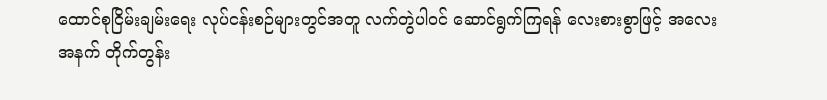ထောင်စုငြိမ်းချမ်းရေး လုပ်ငန်းစဉ်များတွင်အတူ လက်တွဲပါဝင် ဆောင်ရွက်ကြရန် လေးစားစွာဖြင့် အလေးအနက် တိုက်တွန်း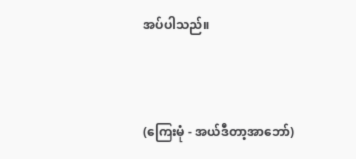အပ်ပါသည်။



(ကြေးမုံ - အယ်ဒီတာ့အာဘော်)